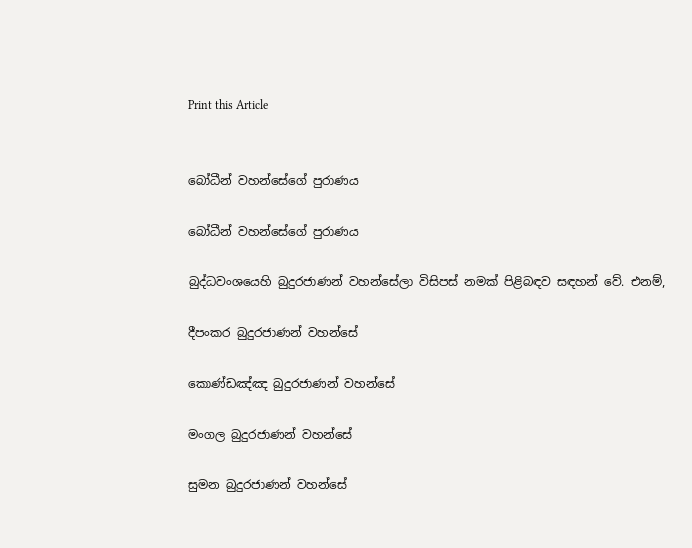Print this Article


බෝධීන් වහන්සේගේ පුරාණය

බෝධීන් වහන්සේගේ පුරාණය

බුද්ධවංශයෙහි බුදුරජාණන් වහන්සේලා විසිපස් නමක් පිළිබඳව සඳහන් වේ. එනම්,

දීපංකර බුදුරජාණන් වහන්සේ

කොණ්ඩඤ්ඤ බුදුරජාණන් වහන්සේ

මංගල බුදුරජාණන් වහන්සේ

සුමන බුදුරජාණන් වහන්සේ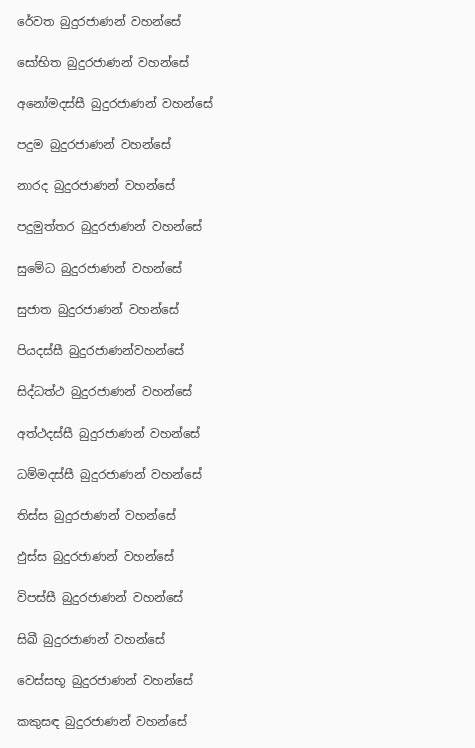රේවත බුදුරජාණන් වහන්සේ

සෝභිත බුදුරජාණන් වහන්සේ

අනෝමදස්සී බුදුරජාණන් වහන්සේ

පදුම බුදුරජාණන් වහන්සේ

නාරද බුදුරජාණන් වහන්සේ

පදුමුත්තර බුදුරජාණන් වහන්සේ

සුමේධ බුදුරජාණන් වහන්සේ

සුජාත බුදුරජාණන් වහන්සේ

පියදස්සී බුදුරජාණන්වහන්සේ

සිද්ධත්ථ බුදුරජාණන් වහන්සේ

අත්ථදස්සී බුදුරජාණන් වහන්සේ

ධම්මදස්සී බුදුරජාණන් වහන්සේ

තිස්ස බුදුරජාණන් වහන්සේ

ඵුස්ස බුදුරජාණන් වහන්සේ

විපස්සී බුදුරජාණන් වහන්සේ

සිඛී බුදුරජාණන් වහන්සේ

වෙස්සභූ බුදුරජාණන් වහන්සේ

කකුසඳ බුදුරජාණන් වහන්සේ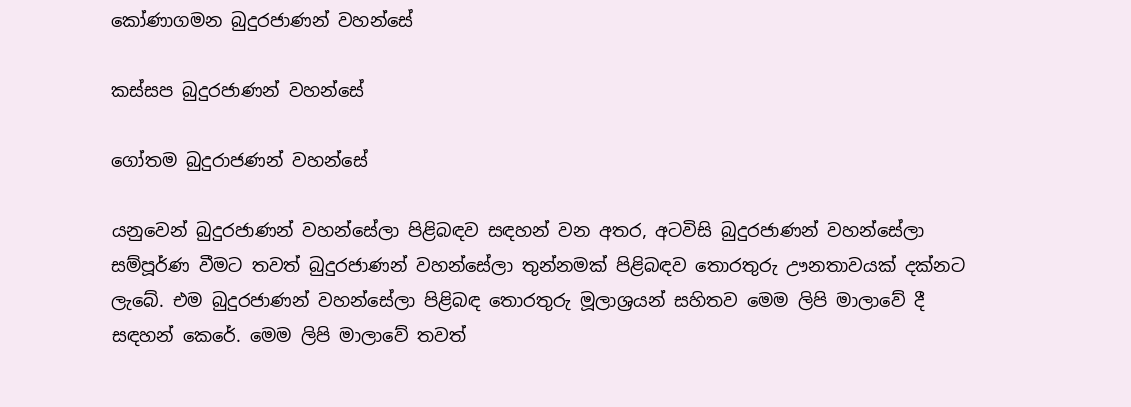කෝණාගමන බුදුරජාණන් වහන්සේ

කස්සප බුදුරජාණන් වහන්සේ

ගෝතම බුදුරාජණන් වහන්සේ

යනුවෙන් බුදුරජාණන් වහන්සේලා පිළිබඳව සඳහන් වන අතර, අටවිසි බුදුරජාණන් වහන්සේලා සම්පූර්ණ වීමට තවත් බුදුරජාණන් වහන්සේලා තුන්නමක් පිළිබඳව තොරතුරු ඌනතාවයක් දක්නට ලැබේ. එම බුදුරජාණන් වහන්සේලා පිළිබඳ තොරතුරු මූලාශ්‍රයන් සහිතව මෙම ලිපි මාලාවේ දී සඳහන් කෙරේ. මෙම ලිපි මාලාවේ තවත්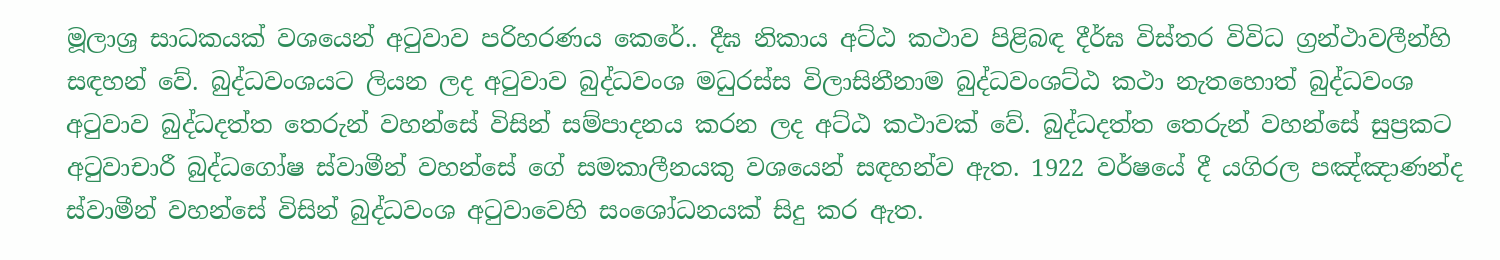මූලාශ්‍ර සාධකයක් වශයෙන් අටුවාව පරිහරණය කෙරේ.. දීඝ නිකාය අට්ඨ කථාව පිළිබඳ දීර්ඝ විස්තර විවිධ ග්‍රන්ථාවලීන්හි සඳහන් වේ. බුද්ධවංශයට ලියන ලද අටුවාව බුද්ධවංශ මධුරස්ස විලාසිනීනාම බුද්ධවංශට්ඨ කථා නැතහොත් බුද්ධවංශ අටුවාව බුද්ධදත්ත තෙරුන් වහන්සේ විසින් සම්පාදනය කරන ලද අට්ඨ කථාවක් වේ. බුද්ධදත්ත තෙරුන් වහන්සේ සුප්‍රකට අටුවාචාරී බුද්ධගෝෂ ස්වාමීන් වහන්සේ ගේ සමකාලීනයකු වශයෙන් සඳහන්ව ඇත. 1922 වර්ෂයේ දී යගිරල පඤ්ඤාණන්ද ස්වාමීන් වහන්සේ විසින් බුද්ධවංශ අටුවාවෙහි සංශෝධනයක් සිදු කර ඇත.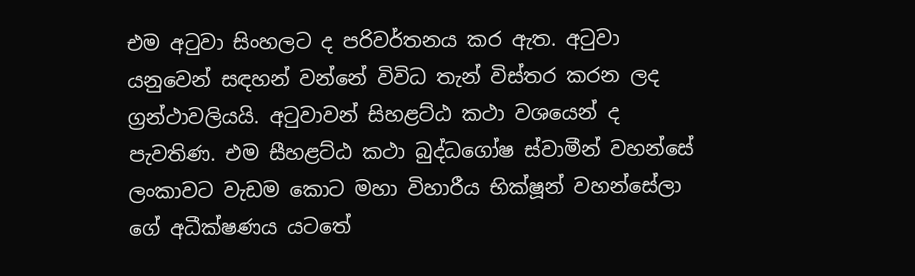එම අටුවා සිංහලට ද පරිවර්තනය කර ඇත. අටුවා යනුවෙන් සඳහන් වන්නේ විවිධ තැන් විස්තර කරන ලද ග්‍රන්ථාවලියයි. අටුවාවන් සිහළට්ඨ කථා වශයෙන් ද පැවතිණ. එම සීහළට්ඨ කථා බුද්ධගෝෂ ස්වාමීන් වහන්සේ ලංකාවට වැඩම කොට මහා විහාරීය භික්ෂූන් වහන්සේලා ගේ අධීක්ෂණය යටතේ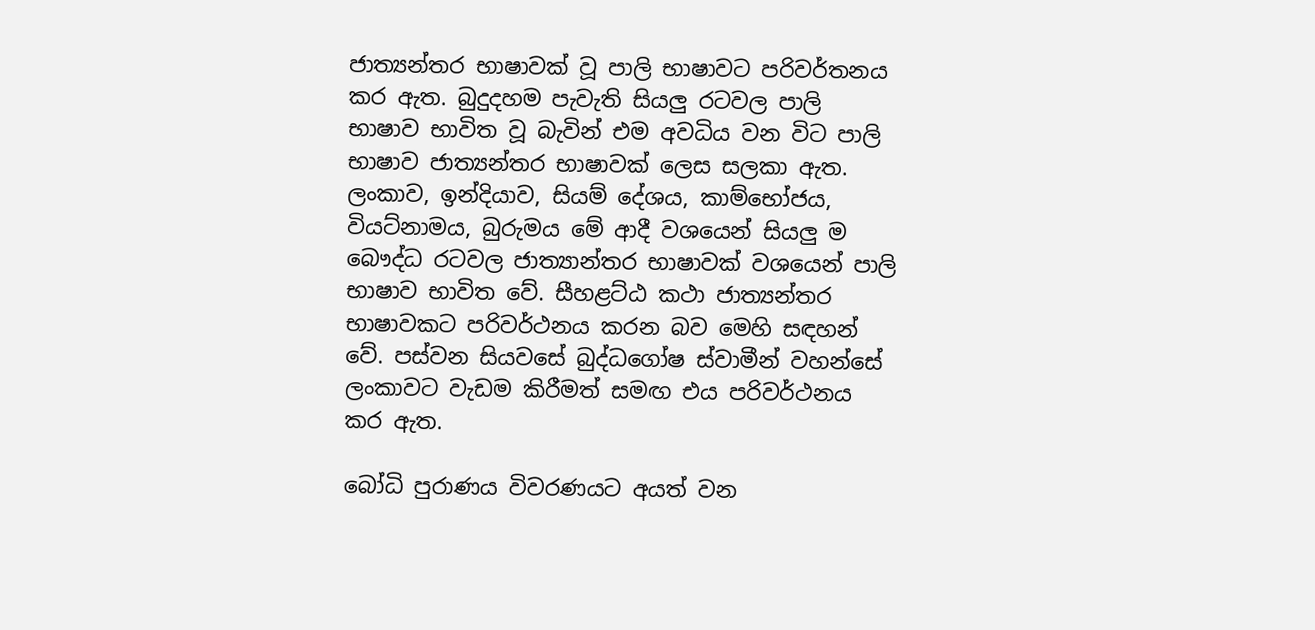ජාත්‍යන්තර භාෂාවක් වූ පාලි භාෂාවට පරිවර්තනය කර ඇත. බුදුදහම පැවැති සියලු රටවල පාලි භාෂාව භාවිත වූ බැවින් එම අවධිය වන විට පාලි භාෂාව ජාත්‍යන්තර භාෂාවක් ලෙස සලකා ඇත. ලංකාව, ඉන්දියාව, සියම් දේශය, කාම්භෝජය, වියට්නාමය, බුරුමය මේ ආදී වශයෙන් සියලු ම බෞද්ධ රටවල ජාත්‍යාන්තර භාෂාවක් වශයෙන් පාලි භාෂාව භාවිත වේ. සීහළට්ඨ කථා ජාත්‍යන්තර භාෂාවකට පරිවර්ථනය කරන බව මෙහි සඳහන් වේ. පස්වන සියවසේ බුද්ධගෝෂ ස්වාමීන් වහන්සේ ලංකාවට වැඩම කිරීමත් සමඟ එය පරිවර්ථනය කර ඇත.

බෝධි පුරාණය විවරණයට අයත් වන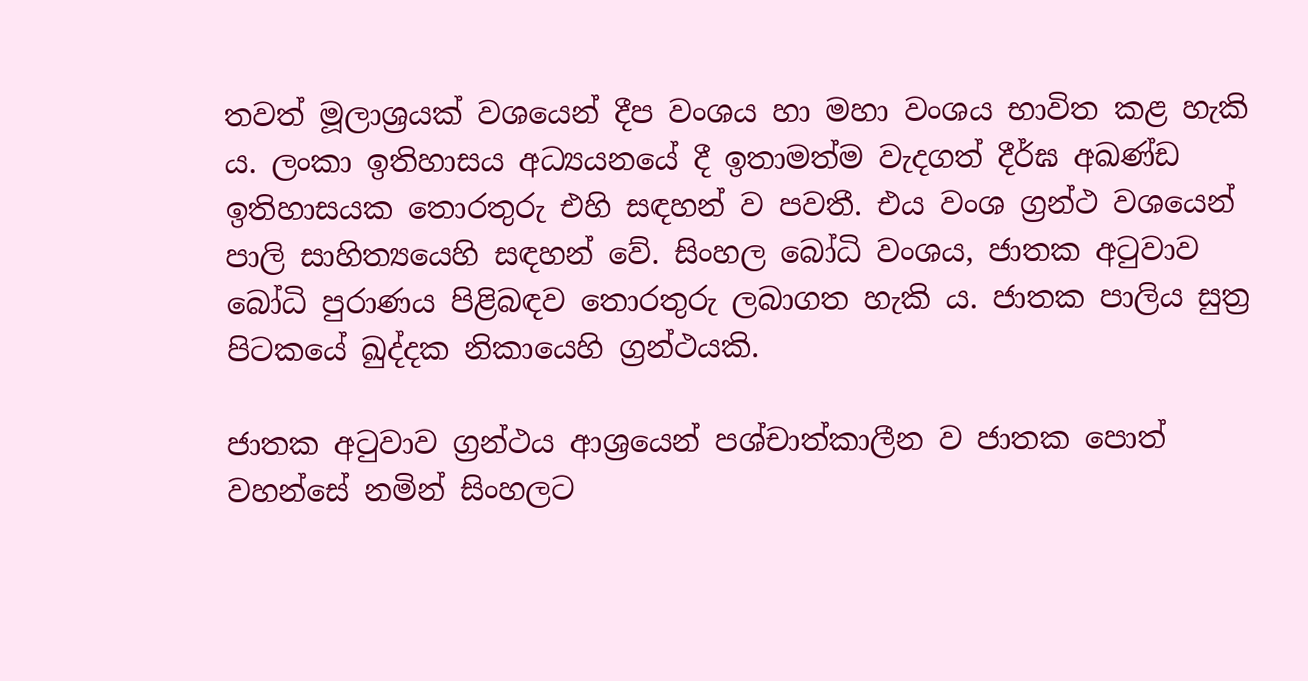තවත් මූලාශ්‍රයක් වශයෙන් දීප වංශය හා මහා වංශය භාවිත කළ හැකි ය. ලංකා ඉතිහාසය අධ්‍යයනයේ දී ඉතාමත්ම වැදගත් දීර්ඝ අඛණ්ඩ ඉතිහාසයක තොරතුරු එහි සඳහන් ව පවතී. එය වංශ ග්‍රන්ථ වශයෙන් පාලි සාහිත්‍යයෙහි සඳහන් වේ. සිංහල බෝධි වංශය, ජාතක අටුවාව බෝධි පුරාණය පිළිබඳව තොරතුරු ලබාගත හැකි ය. ජාතක පාලිය සුත්‍ර පිටකයේ ඛුද්දක නිකායෙහි ග්‍රන්ථයකි.

ජාතක අටුවාව ග්‍රන්ථය ආශ්‍රයෙන් පශ්චාත්කාලීන ව ජාතක පොත් වහන්සේ නමින් සිංහලට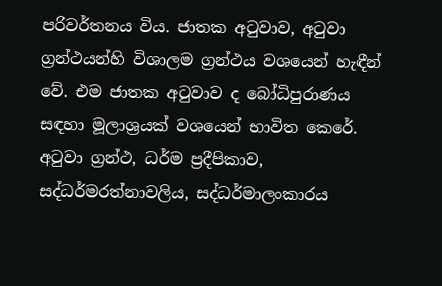පරිවර්තනය විය. ජාතක අටුවාව, අටුවා ග්‍රන්ථයන්හි විශාලම ග්‍රන්ථය වශයෙන් හැඳීන් වේ. එම ජාතක අටුවාව ද බෝධිපුරාණය සඳහා මූලාශ්‍රයක් වශයෙන් භාවිත කෙරේ. අටුවා ග්‍රන්ථ, ධර්ම ප්‍රදීපිකාව, සද්ධර්මරත්නාවලිය, සද්ධර්මාලංකාරය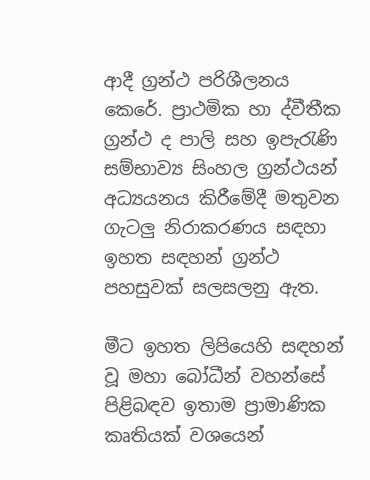ආදී ග්‍රන්ථ පරිශීලනය කෙරේ. ප්‍රාථමික හා ද්වීතීක ග්‍රන්ථ ද පාලි සහ ඉපැරැණි සම්භාව්‍ය සිංහල ග්‍රන්ථයන් අධ්‍යයනය කිරීමේදී මතුවන ගැටලු නිරාකරණය සඳහා ඉහත සඳහන් ග්‍රන්ථ පහසුවක් සලසලනු ඇත.

මීට ඉහත ලිපියෙහි සඳහන් වූ මහා බෝධීන් වහන්සේ පිළිබඳව ඉතාම ප්‍රාමාණික කෘතියක් වශයෙන්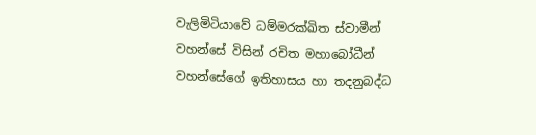වැලිමිටියාවේ ධම්මරක්ඛිත ස්වාමීන් වහන්සේ විසින් රචිත මහාබෝධීන් වහන්සේගේ ඉතිහාසය හා තදනුබද්ධ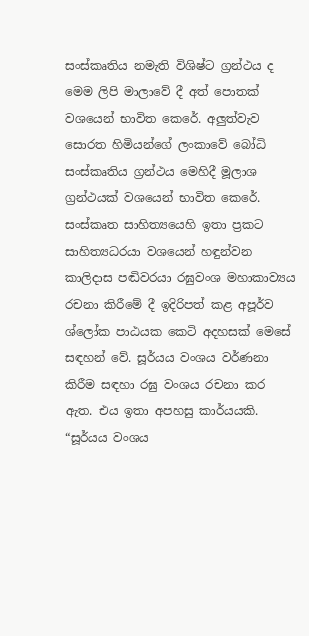සංස්කෘතිය නමැති විශිෂ්ට ග්‍රන්ථය ද මෙම ලිපි මාලාවේ දී අත් පොතක් වශයෙන් භාවිත කෙරේ. අලුත්වැව සොරත හිමියන්ගේ ලංකාවේ බෝධි සංස්කෘතිය ග්‍රන්ථය මෙහිදී මූලාශ ග්‍රන්ථයක් වශයෙන් භාවිත කෙරේ. සංස්කෘත සාහිත්‍යයෙහි ඉතා ප්‍රකට සාහිත්‍යධරයා වශයෙන් හඳුන්වන කාලිදාස පඬිවරයා රඝුවංශ මහාකාව්‍යය රචනා කිරී‍මේ දී ඉදිරිපත් කළ අපූර්ව ශ්ලෝක පාඨයක කෙටි අදහසක් මෙසේ සඳහන් වේ. සූර්යය වංශය වර්ණනා කිරීම සඳහා රඝු වංශය රචනා කර ඇත. එය ඉතා අපහසු කාර්යයකි. “සූර්යය වංශය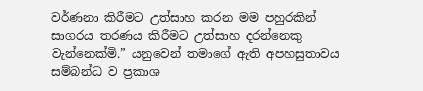වර්ණනා කිරීමට උත්සාහ කරන මම පහුරකින් සාගරය තරණය කිරීමට උත්සාහ දරන්නෙකු වැන්නෙක්මි.” යනුවෙන් තමාගේ ඇති අපහසුතාවය සම්බන්ධ ව ප්‍රකාශ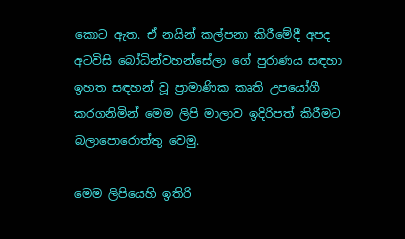කොට ඇත. ඒ නයින් කල්පනා කිරීමේදී අපද අටවිසි බෝධින්වහන්සේලා ගේ පුරාණය සඳහා ඉහත සඳහන් වූ ප්‍රාමාණික කෘති උපයෝගී කරගනිමින් මෙම ලිපි මාලාව ඉදිරිපත් කිරීමට බලාපොරොත්තු වෙමු.

මෙම ලිපියෙහි ඉතිරි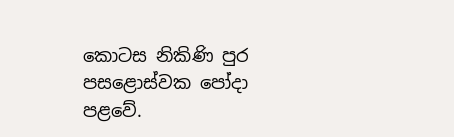කොටස නිකිණි පුර පසළොස්වක පෝදා පළවේ.